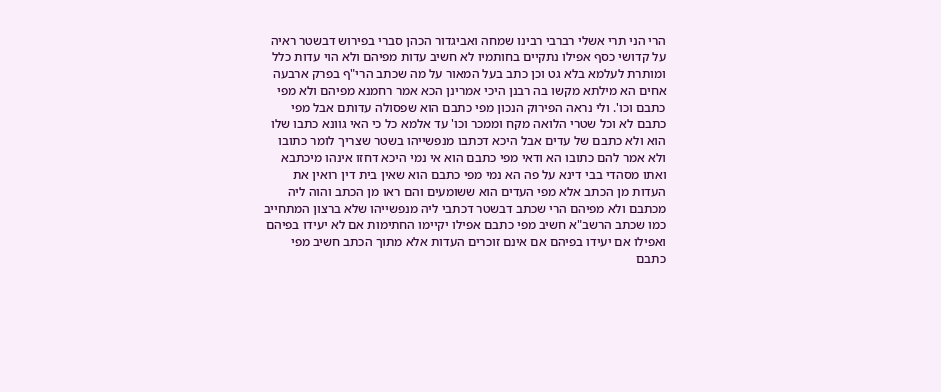הרי הני תרי אשלי רברבי רבינו שמחה ואביגדור הכהן סברי בפירוש דבשטר ראיה על קדושי כסף אפילו נתקיים בחותמיו לא חשיב עדות מפיהם ולא הוי עדות כלל ומותרת לעלמא בלא גט וכן כתב בעל המאור על מה שכתב הרי"ף בפרק ארבעה אחים הא מילתא מקשו בה רבנן היכי אמרינן הכא אמר רחמנא מפיהם ולא מפי כתבם וכו'. ולי נראה הפירוק הנכון מפי כתבם הוא שפסולה עדותם אבל מפי כתבם לא וכל שטרי הלואה מקח וממכר וכו' עד אלמא כל כי האי גוונא כתבו שלו הוא ולא כתבם של עדים אבל היכא דכתבו מנפשייהו בשטר שצריך לומר כתובו ולא אמר להם כתובו הא ודאי מפי כתבם הוא אי נמי היכא דחזו אינהו מיכתבא ואתו מסהדי בבי דינא על פה הא נמי מפי כתבם הוא שאין בית דין רואין את העדות מן הכתב אלא מפי העדים הוא ששומעים והם ראו מן הכתב והוה ליה מכתבם ולא מפיהם הרי שכתב דבשטר דכתבי ליה מנפשייהו שלא ברצון המתחייב כמו שכתב הרשב"א חשיב מפי כתבם אפילו יקיימו החתימות אם לא יעידו בפיהם ואפילו אם יעידו בפיהם אם אינם זוכרים העדות אלא מתוך הכתב חשיב מפי כתבם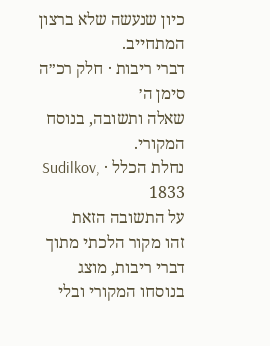כיון שנעשה שלא ברצון המתחייב.
דברי ריבות · חלק רכ״ה סימן ה׳
שאלה ותשובה, בנוסח המקורי.
נחלת הכלל · Sudilkov, 1833
על התשובה הזאת
זהו מקור הלכתי מתוך דברי ריבות, מוצג בנוסחו המקורי ובלי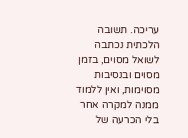עריכה. תשובה הלכתית נכתבה לשואל מסוים, בזמן מסוים ובנסיבות מסוימות, ואין ללמוד ממנה למקרה אחר בלי הכרעה של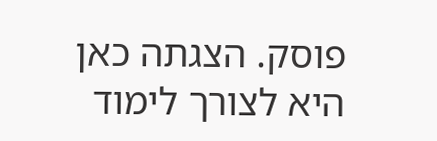פוסק. הצגתה כאן היא לצורך לימוד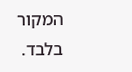המקור בלבד.